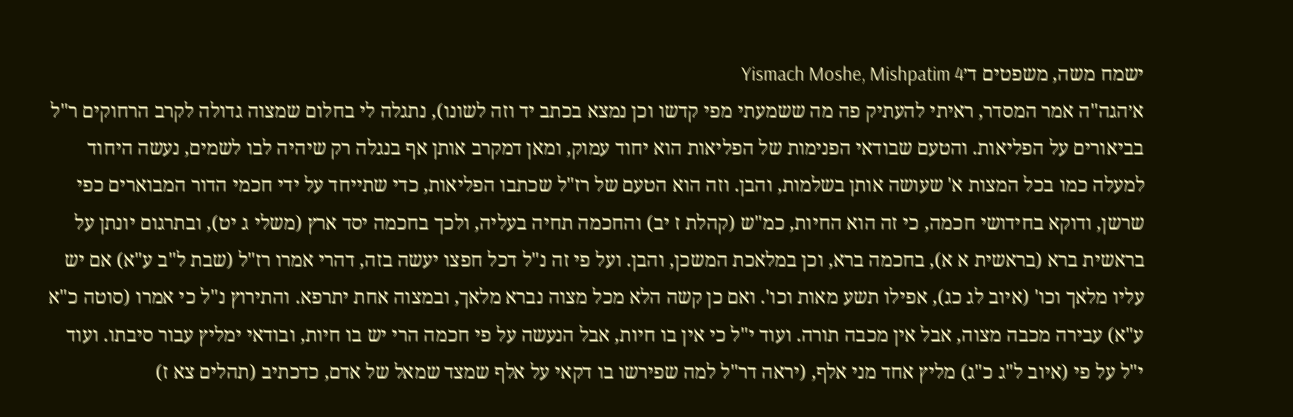ישמח משה, משפטים ד׳Yismach Moshe, Mishpatim 4
א׳הגה"ה אמר המסדר, ראיתי להעתיק פה מה ששמעתי מפי קדשו וכן נמצא בכתב יד וזה לשונו), נתגלה לי בחלום שמצוה גדולה לקרב הרחוקים ר"ל בביאורים על הפליאות. והטעם שבודאי הפנימות של הפליאות הוא יחוד עמוק, ומאן דמקרב אותן אף בנגלה רק שיהיה לבו לשמים, נעשה היחוד למעלה כמו בכל המצות א' שעושה אותן בשלמות, והבן. וזה הוא הטעם של רז"ל שכתבו הפליאות, כדי שתייחד על ידי חכמי הדור המבוארים כפי שרשן, ודוקא בחידושי חכמה, כי זה הוא החיות, כמ"ש (קהלת ז יב) והחכמה תחיה בעליה, ולכך בחכמה יסד ארץ (משלי ג יט), ובתרגום יונתן על בראשית ברא (בראשית א א), בחכמה ברא, וכן במלאכת המשכן, והבן. ועל פי זה נ"ל דכל חפצו יעשה בזה, דהרי אמרו רז"ל (שבת ל"ב ע"א) אם יש עליו מלאך וכו' (איוב לג כג), אפילו תשע מאות וכו'. ואם כן קשה הלא מכל מצוה נברא מלאך, ובמצוה אחת יתרפא. והתירוץ נ"ל כי אמרו (סוטה כ"א ע"א) עבירה מכבה מצוה, אבל אין מכבה תורה. ועוד י"ל כי אין בו חיות, אבל הנעשה על פי חכמה הרי יש בו חיות, ובודאי ימליץ עבור סיבתו. ועוד י"ל על פי (איוב ל"ג כ"ג) מליץ אחד מני אלף, (יראה דר"ל למה שפירשו בו דקאי על אלף שמצד שמאל של אדם, כדכתיב (תהלים צא ז)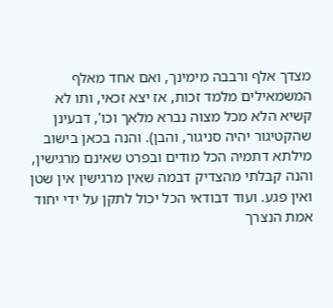מצדך אלף ורבבה מימינך, ואם אחד מאלף המשמאילים מלמד זכות, אז יצא זכאי, ותו לא קשיא הלא מכל מצוה נברא מלאך וכו', דבעינן שהקטיגור יהיה סניגור, והבן). והנה בכאן בישוב מילתא דתמיה הכל מודים ובפרט שאינם מרגישין, והנה קבלתי מהצדיק דבמה שאין מרגישין אין שטן ואין פגע. ועוד דבודאי הכל יכול לתקן על ידי יחוד אמת הנצרך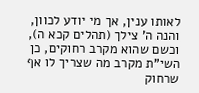לאותו ענין, אך מי יודע לכוון, והנה ה' צילך (תהלים קכא ה), וכשם שהוא מקרב רחוקים, כן השי"ת מקרב מה שצריך לו אף שרחוק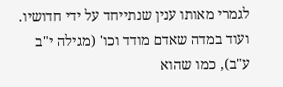לגמרי מאותו ענין שנתייחד על ידי חדושיו. ועוד במדה שאדם מודד וכו' (מגילה י"ב ע"ב), כמו שהוא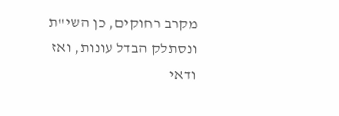מקרב רחוקים, כן השי"ת ונסתלק הבדל עונות, ואז ודאי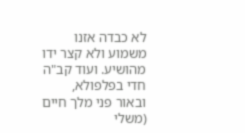לא כבדה אזנו משמוע ולא קצר ידו מהושיע. ועוד קב"ה חדי בפלפולא, ובאור פני מלך חיים (משלי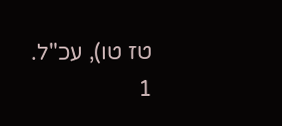טז טו), עכ"ל.
1